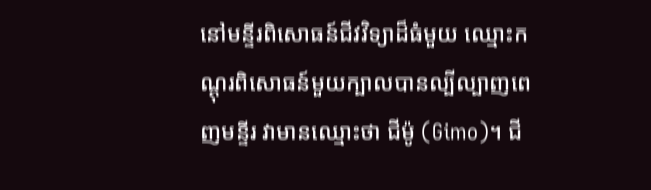នៅមន្ទីរពិសោធន៍ជីវវិទ្យាដ៏ធំមួយ ឈ្មោះកណ្ដុរពិសោធន៍មួយក្បាលបានល្បីល្បាញពេញមន្ទីរ វាមានឈ្មោះថា ជីម៉ូ (Gimo)។ ជី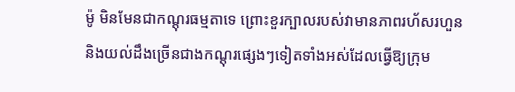ម៉ូ មិនមែនជាកណ្ដុរធម្មតាទេ ព្រោះខួរក្បាលរបស់វាមានភាពរហ័សរហួន និងយល់ដឹងច្រើនជាងកណ្ដុរផ្សេងៗទៀតទាំងអស់ដែលធ្វើឱ្យក្រុម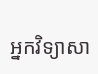អ្នកវិទ្យាសា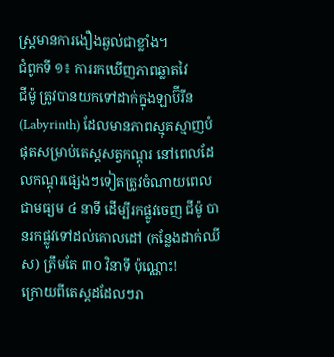ស្ត្រមានការងឿងឆ្ងល់ជាខ្លាំង។
ជំពូកទី ១៖ ការរកឃើញភាពឆ្លាតវៃ
ជីម៉ូ ត្រូវបានយកទៅដាក់ក្នុងឡាប៊ីរីន (Labyrinth) ដែលមានភាពស្មុគស្មាញបំផុតសម្រាប់តេស្តសត្វកណ្ដុរ នៅពេលដែលកណ្ដុរផ្សេងៗទៀតត្រូវចំណាយពេលជាមធ្យម ៤ នាទី ដើម្បីរកផ្លូវចេញ ជីម៉ូ បានរកផ្លូវទៅដល់គោលដៅ (កន្លែងដាក់ឈីស) ត្រឹមតែ ៣០ វិនាទី ប៉ុណ្ណោះ!
ក្រោយពីតេស្តដដែលៗរា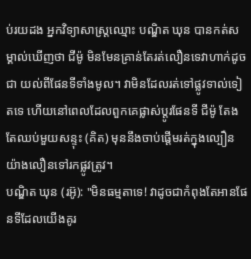ប់រយដង អ្នកវិទ្យាសាស្ត្រឈ្មោះ បណ្ឌិត ឃុន បានកត់សម្គាល់ឃើញថា ជីម៉ូ មិនមែនគ្រាន់តែរត់លឿនទេវាហាក់ដូចជា យល់ពីផែនទីទាំងមូល។ វាមិនដែលរត់ទៅផ្លូវទាល់ទៀតទេ ហើយនៅពេលដែលពួកគេផ្លាស់ប្តូរផែនទី ជីម៉ូ តែងតែឈប់មួយសន្ទុះ (គិត) មុននឹងចាប់ផ្តើមរត់ក្នុងល្បឿនយ៉ាងលឿនទៅរកផ្លូវត្រូវ។
បណ្ឌិត ឃុន (រអ៊ូ): "មិនធម្មតាទេ! វាដូចជាកំពុងតែអានផែនទីដែលយើងគូរ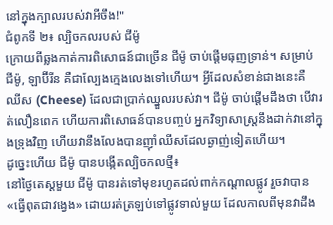នៅក្នុងក្បាលរបស់វាអីចឹង!"
ជំពូកទី ២៖ ល្បិចកលរបស់ ជីម៉ូ
ក្រោយពីឆ្លងកាត់ការពិសោធន៍ជាច្រើន ជីម៉ូ ចាប់ផ្តើមធុញទ្រាន់។ សម្រាប់ ជីម៉ូ, ឡាប៊ីរីន គឺជាល្បែងក្មេងលេងទៅហើយ។ អ្វីដែលសំខាន់ជាងនេះគឺ ឈីស (Cheese) ដែលជាប្រាក់ឈ្នួលរបស់វា។ ជីម៉ូ ចាប់ផ្តើមដឹងថា បើវារត់លឿនពេក ហើយការពិសោធន៍បានបញ្ចប់ អ្នកវិទ្យាសាស្ត្រនឹងដាក់វានៅក្នុងទ្រុងវិញ ហើយវានឹងលែងបានញ៉ាំឈីសដែលឆ្ងាញ់ទៀតហើយ។
ដូច្នេះហើយ ជីម៉ូ បានបង្កើតល្បិចកលថ្មី៖
នៅថ្ងៃតេស្តមួយ ជីម៉ូ បានរត់ទៅមុខរហូតដល់ពាក់កណ្តាលផ្លូវ រួចវាបាន «ធ្វើពុតជាវង្វេង» ដោយរត់ត្រឡប់ទៅផ្លូវទាល់មួយ ដែលកាលពីមុនវាដឹង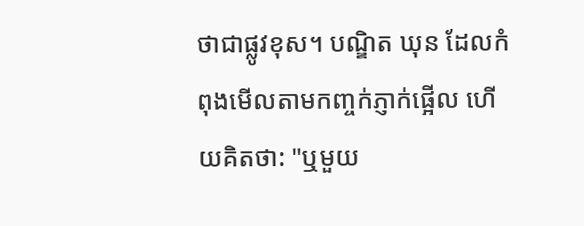ថាជាផ្លូវខុស។ បណ្ឌិត ឃុន ដែលកំពុងមើលតាមកញ្ចក់ភ្ញាក់ផ្អើល ហើយគិតថា: "ឬមួយ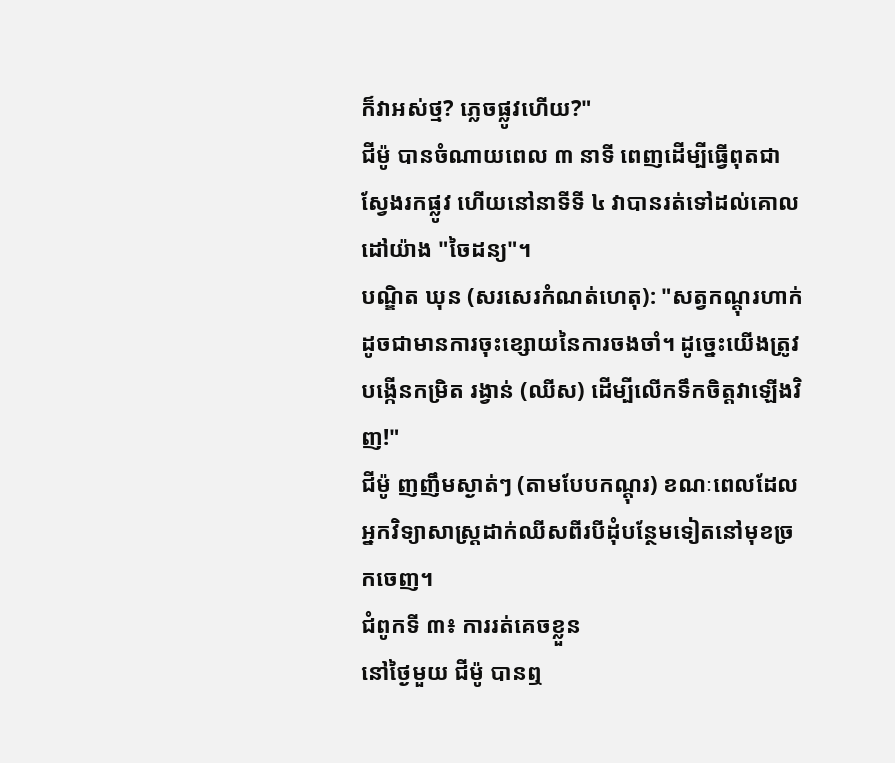ក៏វាអស់ថ្ម? ភ្លេចផ្លូវហើយ?"
ជីម៉ូ បានចំណាយពេល ៣ នាទី ពេញដើម្បីធ្វើពុតជាស្វែងរកផ្លូវ ហើយនៅនាទីទី ៤ វាបានរត់ទៅដល់គោលដៅយ៉ាង "ចៃដន្យ"។
បណ្ឌិត ឃុន (សរសេរកំណត់ហេតុ): "សត្វកណ្ដុរហាក់ដូចជាមានការចុះខ្សោយនៃការចងចាំ។ ដូច្នេះយើងត្រូវបង្កើនកម្រិត រង្វាន់ (ឈីស) ដើម្បីលើកទឹកចិត្តវាឡើងវិញ!"
ជីម៉ូ ញញឹមស្ងាត់ៗ (តាមបែបកណ្ដុរ) ខណៈពេលដែលអ្នកវិទ្យាសាស្ត្រដាក់ឈីសពីរបីដុំបន្ថែមទៀតនៅមុខច្រកចេញ។
ជំពូកទី ៣៖ ការរត់គេចខ្លួន
នៅថ្ងៃមួយ ជីម៉ូ បានឮ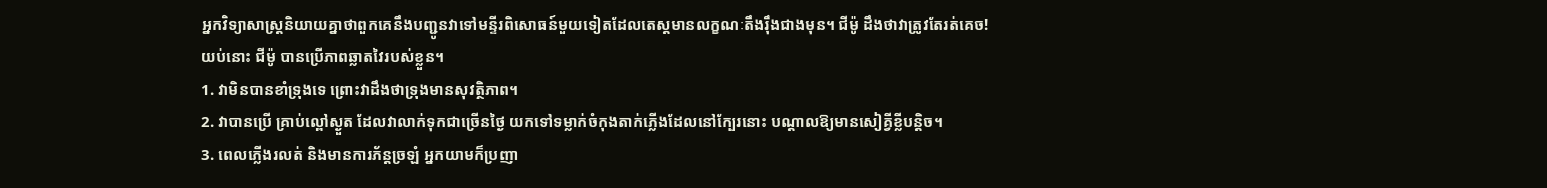អ្នកវិទ្យាសាស្ត្រនិយាយគ្នាថាពួកគេនឹងបញ្ជូនវាទៅមន្ទីរពិសោធន៍មួយទៀតដែលតេស្តមានលក្ខណៈតឹងរ៉ឹងជាងមុន។ ជីម៉ូ ដឹងថាវាត្រូវតែរត់គេច!
យប់នោះ ជីម៉ូ បានប្រើភាពឆ្លាតវៃរបស់ខ្លួន។
1. វាមិនបានខាំទ្រុងទេ ព្រោះវាដឹងថាទ្រុងមានសុវត្ថិភាព។
2. វាបានប្រើ គ្រាប់ល្ពៅស្ងួត ដែលវាលាក់ទុកជាច្រើនថ្ងៃ យកទៅទម្លាក់ចំកុងតាក់ភ្លើងដែលនៅក្បែរនោះ បណ្តាលឱ្យមានសៀគ្វីខ្លីបន្តិច។
3. ពេលភ្លើងរលត់ និងមានការភ័ន្តច្រឡំ អ្នកយាមក៏ប្រញា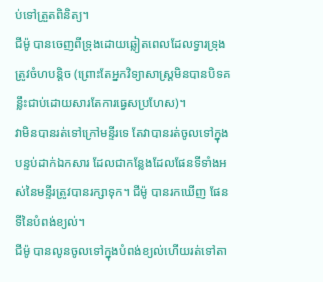ប់ទៅត្រួតពិនិត្យ។
ជីម៉ូ បានចេញពីទ្រុងដោយឆ្លៀតពេលដែលទ្វារទ្រុងត្រូវចំហបន្តិច (ព្រោះតែអ្នកវិទ្យាសាស្ត្រមិនបានបិទគន្លឹះជាប់ដោយសារតែការធ្វេសប្រហែស)។
វាមិនបានរត់ទៅក្រៅមន្ទីរទេ តែវាបានរត់ចូលទៅក្នុងបន្ទប់ដាក់ឯកសារ ដែលជាកន្លែងដែលផែនទីទាំងអស់នៃមន្ទីរត្រូវបានរក្សាទុក។ ជីម៉ូ បានរកឃើញ ផែនទីនៃបំពង់ខ្យល់។
ជីម៉ូ បានលូនចូលទៅក្នុងបំពង់ខ្យល់ហើយរត់ទៅតា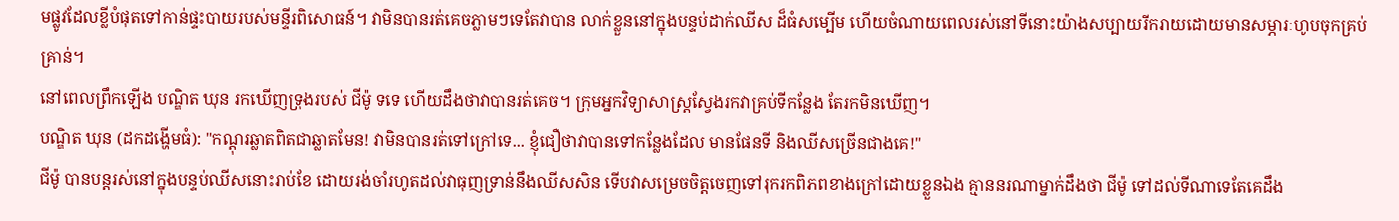មផ្លូវដែលខ្លីបំផុតទៅកាន់ផ្ទះបាយរបស់មន្ទីរពិសោធន៍។ វាមិនបានរត់គេចភ្លាមៗទេតែវាបាន លាក់ខ្លួននៅក្នុងបន្ទប់ដាក់ឈីស ដ៏ធំសម្បើម ហើយចំណាយពេលរស់នៅទីនោះយ៉ាងសប្បាយរីករាយដោយមានសម្ភារៈហូបចុកគ្រប់គ្រាន់។
នៅពេលព្រឹកឡើង បណ្ឌិត ឃុន រកឃើញទ្រុងរបស់ ជីម៉ូ ទទេ ហើយដឹងថាវាបានរត់គេច។ ក្រុមអ្នកវិទ្យាសាស្ត្រស្វែងរកវាគ្រប់ទីកន្លែង តែរកមិនឃើញ។
បណ្ឌិត ឃុន (ដកដង្ហើមធំ): "កណ្ដុរឆ្លាតពិតជាឆ្លាតមែន! វាមិនបានរត់ទៅក្រៅទេ... ខ្ញុំជឿថាវាបានទៅកន្លែងដែល មានផែនទី និងឈីសច្រើនជាងគេ!"
ជីម៉ូ បានបន្តរស់នៅក្នុងបន្ទប់ឈីសនោះរាប់ខែ ដោយរង់ចាំរហូតដល់វាធុញទ្រាន់នឹងឈីសសិន ទើបវាសម្រេចចិត្តចេញទៅរុករកពិភពខាងក្រៅដោយខ្លួនឯង គ្មាននរណាម្នាក់ដឹងថា ជីម៉ូ ទៅដល់ទីណាទេតែគេដឹង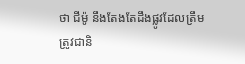ថា ជីម៉ូ នឹងតែងតែដឹងផ្លូវដែលត្រឹមត្រូវជានិ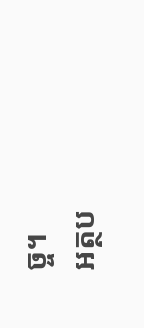ច្ច។
អត្ថប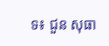ទ៖ ជួន សុធា